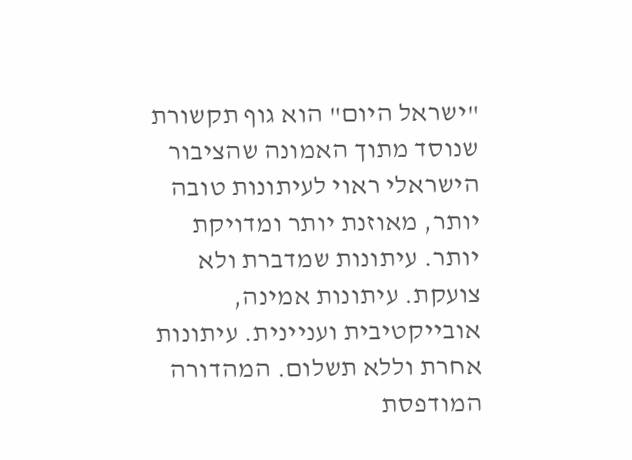"ישראל היום" הוא גוף תקשורת שנוסד מתוך האמונה שהציבור הישראלי ראוי לעיתונות טובה יותר, מאוזנת יותר ומדויקת יותר. עיתונות שמדברת ולא צועקת. עיתונות אמינה, אובייקטיבית ועניינית. עיתונות אחרת וללא תשלום. המהדורה המודפסת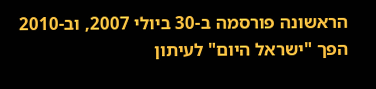הראשונה פורסמה ב-30 ביולי 2007, וב-2010 הפך "ישראל היום" לעיתון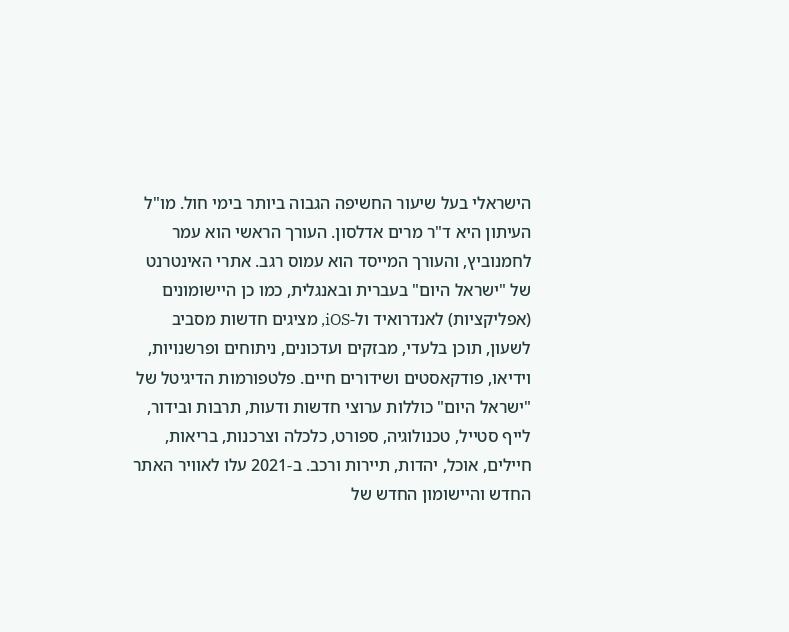הישראלי בעל שיעור החשיפה הגבוה ביותר בימי חול. מו"ל העיתון היא ד"ר מרים אדלסון. העורך הראשי הוא עמר לחמנוביץ, והעורך המייסד הוא עמוס רגב. אתרי האינטרנט של "ישראל היום" בעברית ובאנגלית, כמו כן היישומונים (אפליקציות) לאנדרואיד ול-iOS, מציגים חדשות מסביב לשעון, תוכן בלעדי, מבזקים ועדכונים, ניתוחים ופרשנויות, וידיאו, פודקאסטים ושידורים חיים. פלטפורמות הדיגיטל של "ישראל היום" כוללות ערוצי חדשות ודעות, תרבות ובידור, לייף סטייל, טכנולוגיה, ספורט, כלכלה וצרכנות, בריאות, חיילים, אוכל, יהדות, תיירות ורכב. ב-2021 עלו לאוויר האתר החדש והיישומון החדש של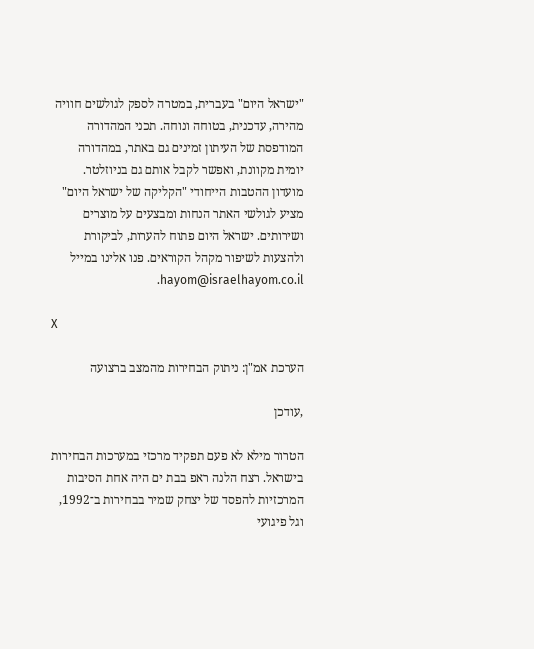"ישראל היום" בעברית, במטרה לספק לגולשים חוויה מהירה, עדכנית, בטוחה ונוחה. תכני המהדורה המודפסת של העיתון זמינים גם באתר, במהדורה יומית מקוונת, ואפשר לקבל אותם גם בניוזלטר. מועדון ההטבות הייחודי "הקליקה של ישראל היום" מציע לגולשי האתר הנחות ומבצעים על מוצרים ושירותים. ישראל היום פתוח להערות, לביקורת ולהצעות לשיפור מקהל הקוראים. פנו אלינו במייל hayom@israelhayom.co.il.

X

הערכת אמ"ן: ניתוק הבחירות מהמצב ברצועה

,עודכן

הטרור מילא לא פעם תפקיד מרכזי במערכות הבחירות בישראל. רצח הלנה ראפ בבת ים היה אחת הסיבות המרכזיות להפסד של יצחק שמיר בבחירות ב־1992, וגל פיגועי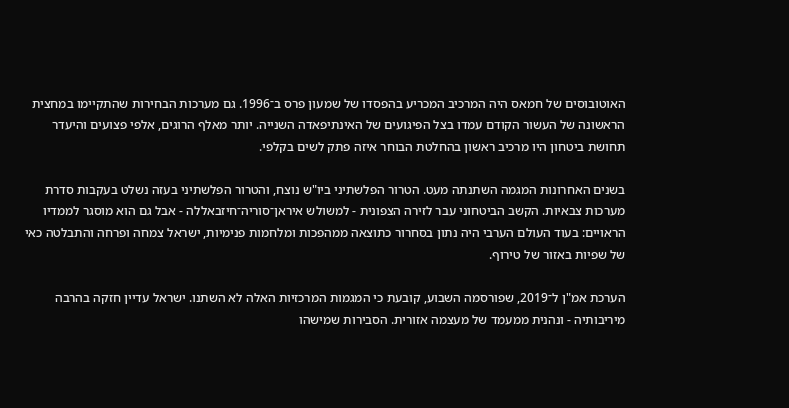האוטובוסים של חמאס היה המרכיב המכריע בהפסדו של שמעון פרס ב־1996. גם מערכות הבחירות שהתקיימו במחצית הראשונה של העשור הקודם עמדו בצל הפיגועים של האינתיפאדה השנייה. יותר מאלף הרוגים, אלפי פצועים והיעדר תחושת ביטחון היו מרכיב ראשון בהחלטת הבוחר איזה פתק לשים בקלפי.

בשנים האחרונות המגמה השתנתה מעט. הטרור הפלשתיני ביו"ש נוצח, והטרור הפלשתיני בעזה נשלט בעקבות סדרת מערכות צבאיות. הקשב הביטחוני עבר לזירה הצפונית - למשולש איראן־סוריה־חיזבאללה - אבל גם הוא מוסגר לממדיו הראויים: בעוד העולם הערבי היה נתון בסחרור כתוצאה ממהפכות ומלחמות פנימיות, ישראל צמחה ופרחה והתבלטה כאי של שפיות באזור של טירוף.

הערכת אמ"ן ל־2019, שפורסמה השבוע, קובעת כי המגמות המרכזיות האלה לא השתנו. ישראל עדיין חזקה בהרבה מיריבותיה - ונהנית ממעמד של מעצמה אזורית. הסבירות שמישהו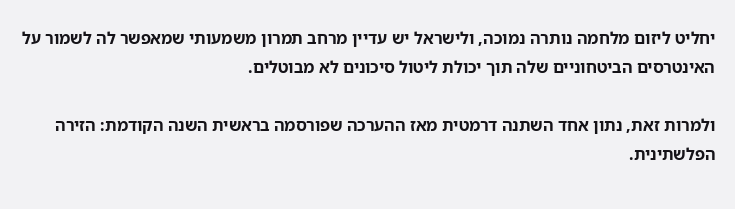יחליט ליזום מלחמה נותרה נמוכה, ולישראל יש עדיין מרחב תמרון משמעותי שמאפשר לה לשמור על האינטרסים הביטחוניים שלה תוך יכולת ליטול סיכונים לא מבוטלים.

ולמרות זאת, נתון אחד השתנה דרמטית מאז ההערכה שפורסמה בראשית השנה הקודמת: הזירה הפלשתינית.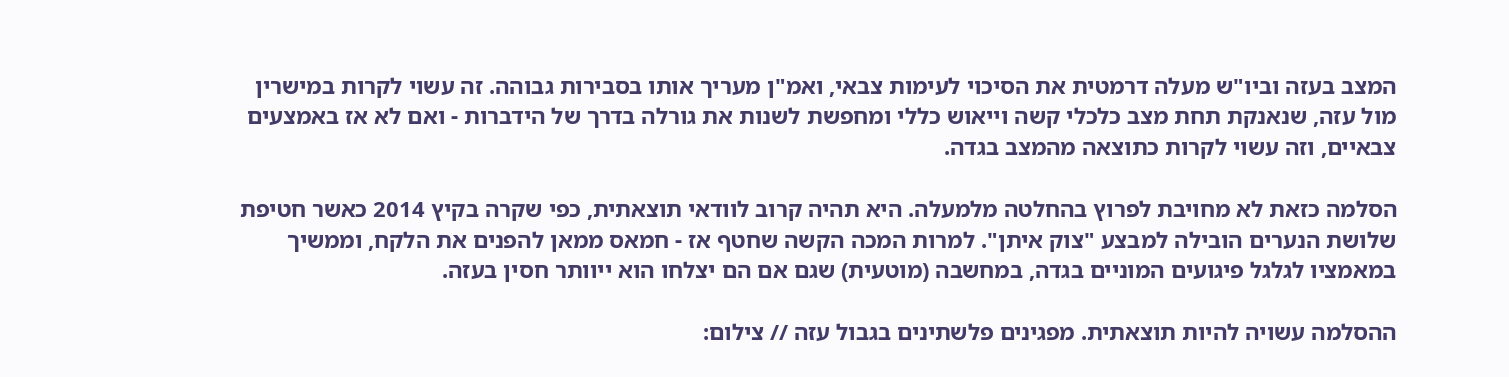המצב בעזה וביו"ש מעלה דרמטית את הסיכוי לעימות צבאי, ואמ"ן מעריך אותו בסבירות גבוהה. זה עשוי לקרות במישרין מול עזה, שנאנקת תחת מצב כלכלי קשה וייאוש כללי ומחפשת לשנות את גורלה בדרך של הידברות - ואם לא אז באמצעים צבאיים, וזה עשוי לקרות כתוצאה מהמצב בגדה.

הסלמה כזאת לא מחויבת לפרוץ בהחלטה מלמעלה. היא תהיה קרוב לוודאי תוצאתית, כפי שקרה בקיץ 2014 כאשר חטיפת שלושת הנערים הובילה למבצע "צוק איתן". למרות המכה הקשה שחטף אז - חמאס ממאן להפנים את הלקח, וממשיך במאמציו לגלגל פיגועים המוניים בגדה, במחשבה (מוטעית) שגם אם הם יצלחו הוא ייוותר חסין בעזה.

ההסלמה עשויה להיות תוצאתית. מפגינים פלשתינים בגבול עזה // צילום: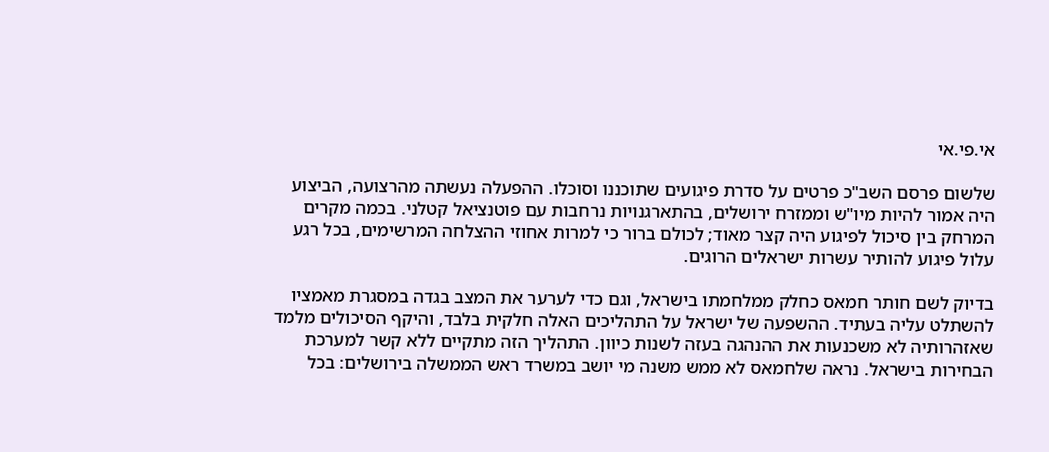אי.פי.אי

שלשום פרסם השב"כ פרטים על סדרת פיגועים שתוכננו וסוכלו. ההפעלה נעשתה מהרצועה, הביצוע היה אמור להיות מיו"ש וממזרח ירושלים, בהתארגנויות נרחבות עם פוטנציאל קטלני. בכמה מקרים המרחק בין סיכול לפיגוע היה קצר מאוד; לכולם ברור כי למרות אחוזי ההצלחה המרשימים, בכל רגע עלול פיגוע להותיר עשרות ישראלים הרוגים.

בדיוק לשם חותר חמאס כחלק ממלחמתו בישראל, וגם כדי לערער את המצב בגדה במסגרת מאמציו להשתלט עליה בעתיד. ההשפעה של ישראל על התהליכים האלה חלקית בלבד, והיקף הסיכולים מלמד שאזהרותיה לא משכנעות את ההנהגה בעזה לשנות כיוון. התהליך הזה מתקיים ללא קשר למערכת הבחירות בישראל. נראה שלחמאס לא ממש משנה מי יושב במשרד ראש הממשלה בירושלים: בכל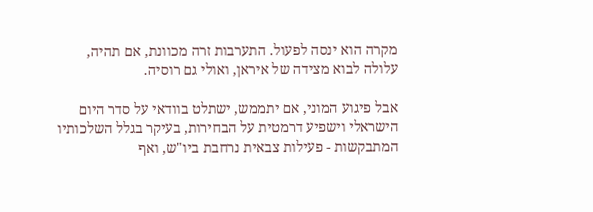מקרה הוא ינסה לפעול. התערבות זרה מכוונת, אם תהיה, עלולה לבוא מצידה של איראן, ואולי גם רוסיה.

אבל פיגוע המוני, אם יתממש, ישתלט בוודאי על סדר היום הישראלי וישפיע דרמטית על הבחירות, בעיקר בגלל השלכותיו המתבקשות - פעילות צבאית נרחבת ביו"ש, ואף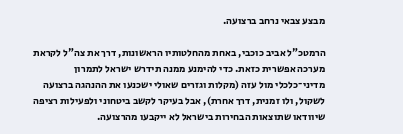מבצע צבאי נרחב ברצועה.

הרמטכ"ל אביב כוכבי, באחת מהחלטותיו הראשונות, דרך את צה"ל לקראת מערכה אפשרית כזאת. כדי להימנע ממנה תידרש ישראל לתמרון מדיני־כלכלי מול עזה (מקלות וגזרים שאולי ישכנעו את ההנהגה ברצועה לשקול, ולו זמנית, דרך אחרת), אבל בעיקר לקשב ביטחוני ולפעילות רציפה שיוודאו שתוצאות הבחירות בישראל לא ייקבעו מהרצועה.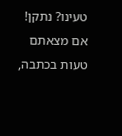טעינו? נתקן! אם מצאתם טעות בכתבה,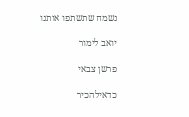נשמח שתשתפו אותנו

יואב לימור

פרשן צבאי

כדאילהכיר